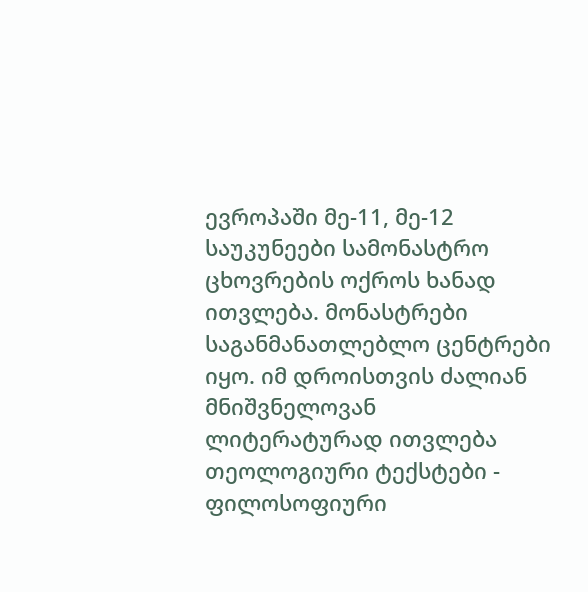ევროპაში მე-11, მე-12 საუკუნეები სამონასტრო ცხოვრების ოქროს ხანად ითვლება. მონასტრები საგანმანათლებლო ცენტრები იყო. იმ დროისთვის ძალიან მნიშვნელოვან ლიტერატურად ითვლება თეოლოგიური ტექსტები - ფილოსოფიური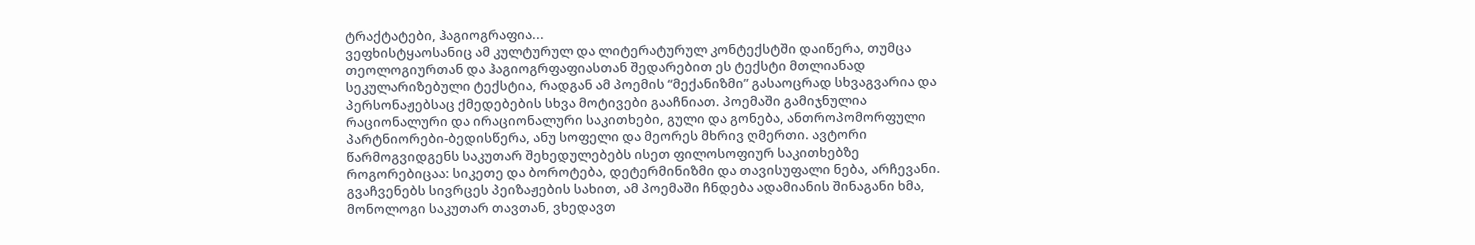ტრაქტატები, ჰაგიოგრაფია...
ვეფხისტყაოსანიც ამ კულტურულ და ლიტერატურულ კონტექსტში დაიწერა, თუმცა თეოლოგიურთან და ჰაგიოგრფაფიასთან შედარებით ეს ტექსტი მთლიანად სეკულარიზებული ტექსტია, რადგან ამ პოემის “მექანიზმი” გასაოცრად სხვაგვარია და პერსონაჟებსაც ქმედებების სხვა მოტივები გააჩნიათ. პოემაში გამიჯნულია რაციონალური და ირაციონალური საკითხები, გული და გონება, ანთროპომორფული პარტნიორები-ბედისწერა, ანუ სოფელი და მეორეს მხრივ ღმერთი. ავტორი წარმოგვიდგენს საკუთარ შეხედულებებს ისეთ ფილოსოფიურ საკითხებზე როგორებიცაა: სიკეთე და ბოროტება, დეტერმინიზმი და თავისუფალი ნება, არჩევანი. გვაჩვენებს სივრცეს პეიზაჟების სახით, ამ პოემაში ჩნდება ადამიანის შინაგანი ხმა, მონოლოგი საკუთარ თავთან, ვხედავთ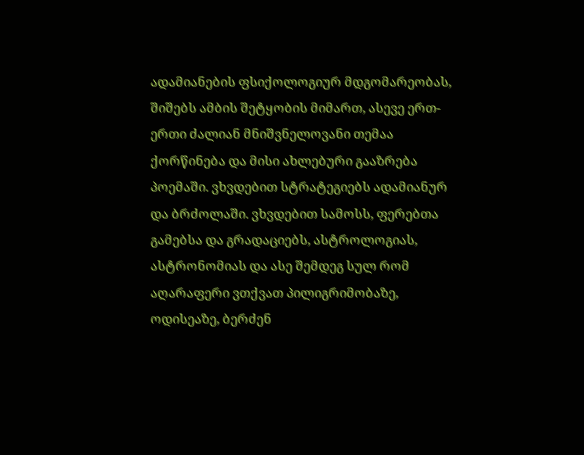ადამიანების ფსიქოლოგიურ მდგომარეობას, შიშებს ამბის შეტყობის მიმართ, ასევე ერთ-ერთი ძალიან მნიშვნელოვანი თემაა ქორწინება და მისი ახლებური გააზრება პოემაში. ვხვდებით სტრატეგიებს ადამიანურ და ბრძოლაში. ვხვდებით სამოსს, ფერებთა გამებსა და გრადაციებს, ასტროლოგიას, ასტრონომიას და ასე შემდეგ სულ რომ აღარაფერი ვთქვათ პილიგრიმობაზე, ოდისეაზე, ბერძენ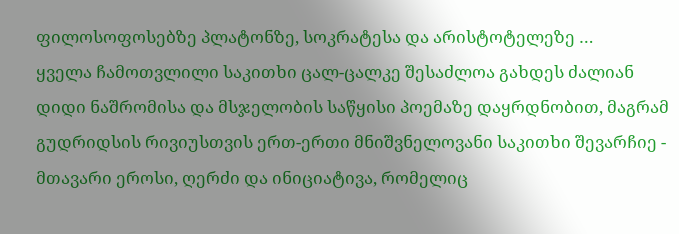ფილოსოფოსებზე პლატონზე, სოკრატესა და არისტოტელეზე …
ყველა ჩამოთვლილი საკითხი ცალ-ცალკე შესაძლოა გახდეს ძალიან დიდი ნაშრომისა და მსჯელობის საწყისი პოემაზე დაყრდნობით, მაგრამ გუდრიდსის რივიუსთვის ერთ-ერთი მნიშვნელოვანი საკითხი შევარჩიე - მთავარი ეროსი, ღერძი და ინიციატივა, რომელიც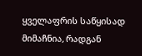ყველაფრის საწყისად მიმაჩნია, რადგან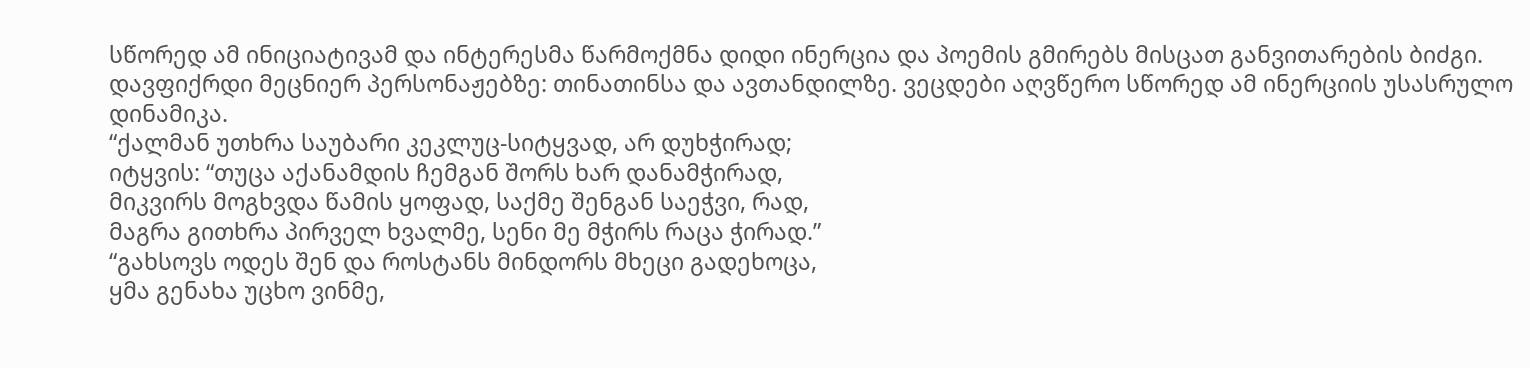სწორედ ამ ინიციატივამ და ინტერესმა წარმოქმნა დიდი ინერცია და პოემის გმირებს მისცათ განვითარების ბიძგი. დავფიქრდი მეცნიერ პერსონაჟებზე: თინათინსა და ავთანდილზე. ვეცდები აღვწერო სწორედ ამ ინერციის უსასრულო დინამიკა.
“ქალმან უთხრა საუბარი კეკლუც-სიტყვად, არ დუხჭირად;
იტყვის: “თუცა აქანამდის ჩემგან შორს ხარ დანამჭირად,
მიკვირს მოგხვდა წამის ყოფად, საქმე შენგან საეჭვი, რად,
მაგრა გითხრა პირველ ხვალმე, სენი მე მჭირს რაცა ჭირად.”
“გახსოვს ოდეს შენ და როსტანს მინდორს მხეცი გადეხოცა,
ყმა გენახა უცხო ვინმე,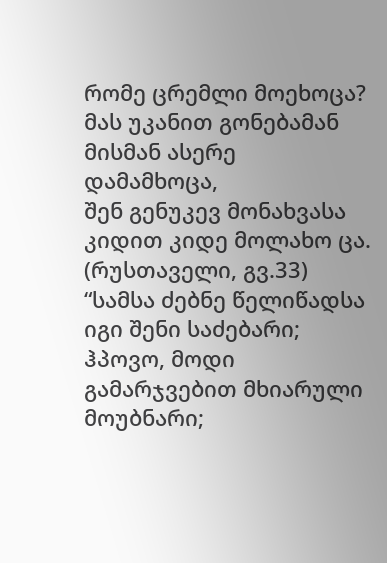რომე ცრემლი მოეხოცა?
მას უკანით გონებამან მისმან ასერე დამამხოცა,
შენ გენუკევ მონახვასა კიდით კიდე მოლახო ცა. (რუსთაველი, გვ.33)
“სამსა ძებნე წელიწადსა იგი შენი საძებარი;
ჰპოვო, მოდი გამარჯვებით მხიარული მოუბნარი;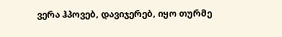ვერა ჰპოვებ, დავიჯერებ, იყო თურმე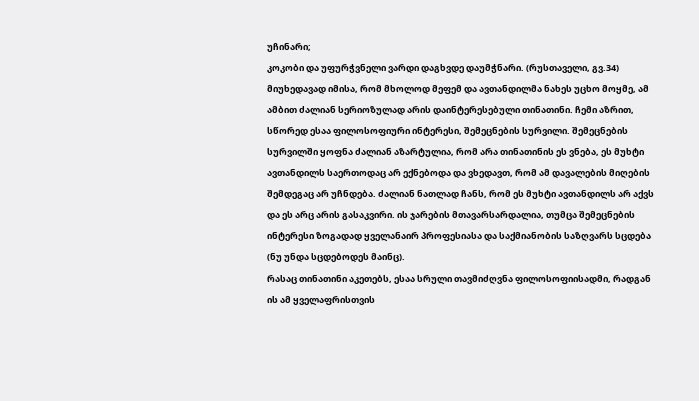უჩინარი;
კოკობი და უფურჭვნელი ვარდი დაგხვდე დაუმჭნარი. (რუსთაველი, გვ.34)
მიუხედავად იმისა, რომ მხოლოდ მეფემ და ავთანდილმა ნახეს უცხო მოყმე, ამ ამბით ძალიან სერიოზულად არის დაინტერესებული თინათინი. ჩემი აზრით, სწორედ ესაა ფილოსოფიური ინტერესი, შემეცნების სურვილი. შემეცნების სურვილში ყოფნა ძალიან აზარტულია, რომ არა თინათინის ეს ვნება, ეს მუხტი ავთანდილს საერთოდაც არ ექნებოდა და ვხედავთ, რომ ამ დავალების მიღების შემდეგაც არ უჩნდება. ძალიან ნათლად ჩანს, რომ ეს მუხტი ავთანდილს არ აქვს და ეს არც არის გასაკვირი. ის ჯარების მთავარსარდალია, თუმცა შემეცნების ინტერესი ზოგადად ყველანაირ პროფესიასა და საქმიანობის საზღვარს სცდება (ნუ უნდა სცდებოდეს მაინც).
რასაც თინათინი აკეთებს, ესაა სრული თავმიძღვნა ფილოსოფიისადმი, რადგან ის ამ ყველაფრისთვის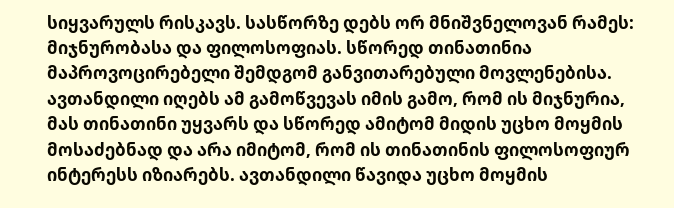სიყვარულს რისკავს. სასწორზე დებს ორ მნიშვნელოვან რამეს: მიჯნურობასა და ფილოსოფიას. სწორედ თინათინია მაპროვოცირებელი შემდგომ განვითარებული მოვლენებისა. ავთანდილი იღებს ამ გამოწვევას იმის გამო, რომ ის მიჯნურია, მას თინათინი უყვარს და სწორედ ამიტომ მიდის უცხო მოყმის მოსაძებნად და არა იმიტომ, რომ ის თინათინის ფილოსოფიურ ინტერესს იზიარებს. ავთანდილი წავიდა უცხო მოყმის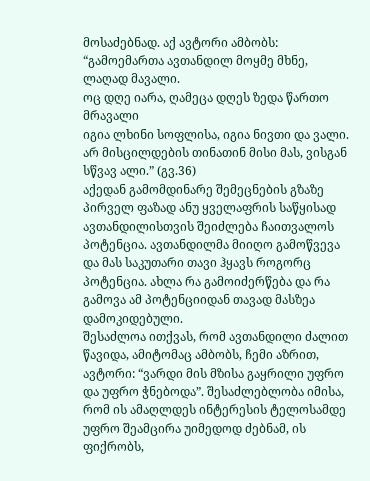მოსაძებნად. აქ ავტორი ამბობს:
“გამოემართა ავთანდილ მოყმე მხნე, ლაღად მავალი.
ოც დღე იარა, ღამეცა დღეს ზედა წართო მრავალი
იგია ლხინი სოფლისა, იგია ნივთი და ვალი.
არ მისცილდების თინათინ მისი მას, ვისგან სწვავ ალი.” (გვ.36)
აქედან გამომდინარე შემეცნების გზაზე პირველ ფაზად ანუ ყველაფრის საწყისად ავთანდილისთვის შეიძლება ჩაითვალოს პოტენცია. ავთანდილმა მიიღო გამოწვევა და მას საკუთარი თავი ჰყავს როგორც პოტენცია. ახლა რა გამოიძერწება და რა გამოვა ამ პოტენციიდან თავად მასზეა დამოკიდებული.
შესაძლოა ითქვას, რომ ავთანდილი ძალით წავიდა, ამიტომაც ამბობს, ჩემი აზრით, ავტორი: “ვარდი მის მზისა გაყრილი უფრო და უფრო ჭნებოდა”. შესაძლებლობა იმისა, რომ ის ამაღლდეს ინტერესის ტელოსამდე უფრო შეამცირა უიმედოდ ძებნამ, ის ფიქრობს,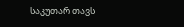საკუთარ თავს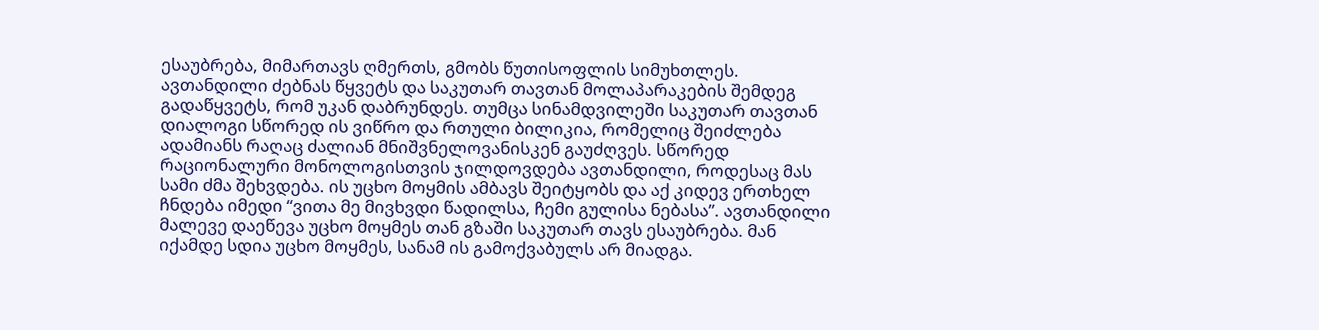ესაუბრება, მიმართავს ღმერთს, გმობს წუთისოფლის სიმუხთლეს. ავთანდილი ძებნას წყვეტს და საკუთარ თავთან მოლაპარაკების შემდეგ გადაწყვეტს, რომ უკან დაბრუნდეს. თუმცა სინამდვილეში საკუთარ თავთან დიალოგი სწორედ ის ვიწრო და რთული ბილიკია, რომელიც შეიძლება ადამიანს რაღაც ძალიან მნიშვნელოვანისკენ გაუძღვეს. სწორედ რაციონალური მონოლოგისთვის ჯილდოვდება ავთანდილი, როდესაც მას სამი ძმა შეხვდება. ის უცხო მოყმის ამბავს შეიტყობს და აქ კიდევ ერთხელ ჩნდება იმედი “ვითა მე მივხვდი წადილსა, ჩემი გულისა ნებასა”. ავთანდილი მალევე დაეწევა უცხო მოყმეს თან გზაში საკუთარ თავს ესაუბრება. მან იქამდე სდია უცხო მოყმეს, სანამ ის გამოქვაბულს არ მიადგა.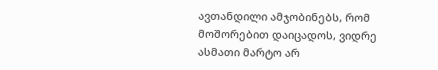ავთანდილი ამჯობინებს, რომ მოშორებით დაიცადოს, ვიდრე ასმათი მარტო არ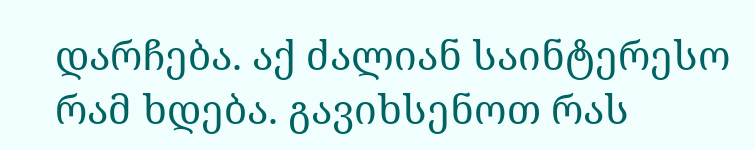დარჩება. აქ ძალიან საინტერესო რამ ხდება. გავიხსენოთ რას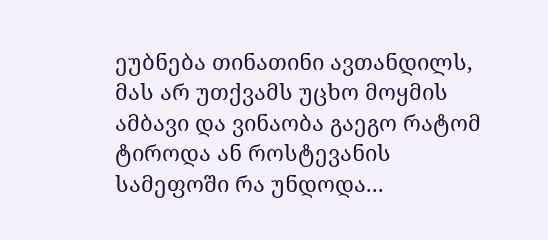ეუბნება თინათინი ავთანდილს, მას არ უთქვამს უცხო მოყმის ამბავი და ვინაობა გაეგო რატომ ტიროდა ან როსტევანის სამეფოში რა უნდოდა...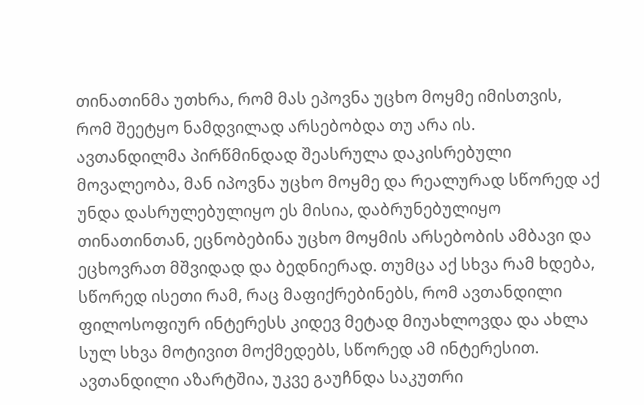თინათინმა უთხრა, რომ მას ეპოვნა უცხო მოყმე იმისთვის, რომ შეეტყო ნამდვილად არსებობდა თუ არა ის.
ავთანდილმა პირწმინდად შეასრულა დაკისრებული მოვალეობა, მან იპოვნა უცხო მოყმე და რეალურად სწორედ აქ უნდა დასრულებულიყო ეს მისია, დაბრუნებულიყო თინათინთან, ეცნობებინა უცხო მოყმის არსებობის ამბავი და ეცხოვრათ მშვიდად და ბედნიერად. თუმცა აქ სხვა რამ ხდება, სწორედ ისეთი რამ, რაც მაფიქრებინებს, რომ ავთანდილი ფილოსოფიურ ინტერესს კიდევ მეტად მიუახლოვდა და ახლა სულ სხვა მოტივით მოქმედებს, სწორედ ამ ინტერესით. ავთანდილი აზარტშია, უკვე გაუჩნდა საკუთრი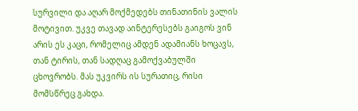სურვილი და აღარ მოქმედებს თინათინის ვალის მოტივით. უკვე თავად აინტერესებს გაიგოს ვინ არის ეს კაცი, რომელიც ამდენ ადამიანს ხოცავს, თან ტირის, თან სადღაც გამოქვაბულში ცხოვრობს. მას უკვირს ის სურათიც, რისი მომსწრეც გახდა.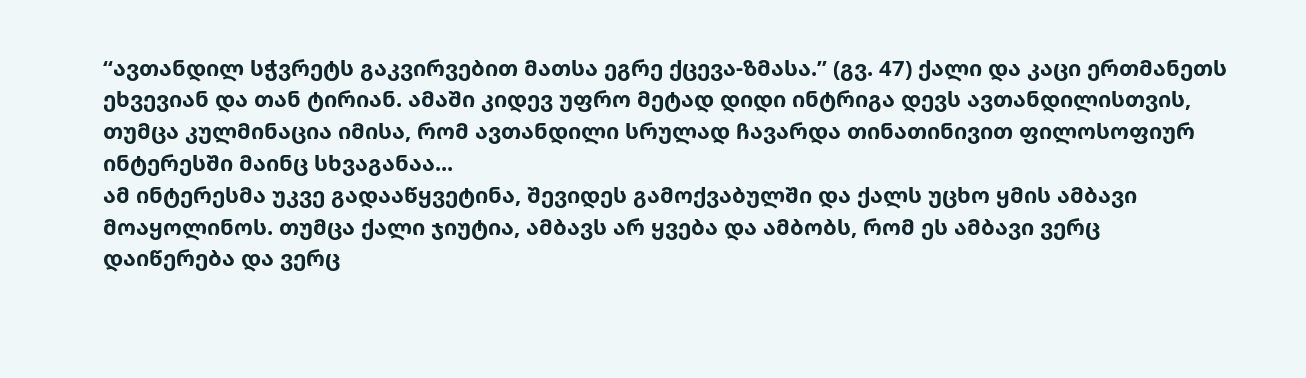“ავთანდილ სჭვრეტს გაკვირვებით მათსა ეგრე ქცევა-ზმასა.” (გვ. 47) ქალი და კაცი ერთმანეთს ეხვევიან და თან ტირიან. ამაში კიდევ უფრო მეტად დიდი ინტრიგა დევს ავთანდილისთვის, თუმცა კულმინაცია იმისა, რომ ავთანდილი სრულად ჩავარდა თინათინივით ფილოსოფიურ ინტერესში მაინც სხვაგანაა...
ამ ინტერესმა უკვე გადააწყვეტინა, შევიდეს გამოქვაბულში და ქალს უცხო ყმის ამბავი მოაყოლინოს. თუმცა ქალი ჯიუტია, ამბავს არ ყვება და ამბობს, რომ ეს ამბავი ვერც დაიწერება და ვერც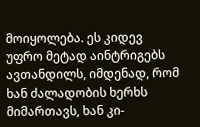მოიყოლება. ეს კიდევ უფრო მეტად აინტრიგებს ავთანდილს, იმდენად, რომ ხან ძალადობის ხერხს მიმართავს, ხან კი-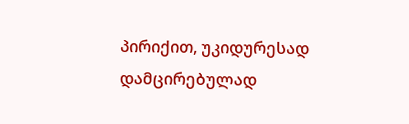პირიქით, უკიდურესად დამცირებულად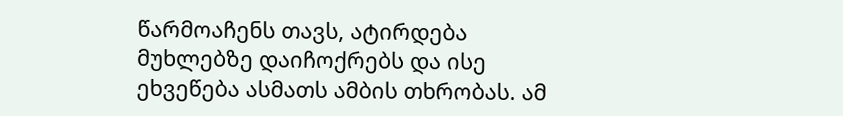წარმოაჩენს თავს, ატირდება მუხლებზე დაიჩოქრებს და ისე ეხვეწება ასმათს ამბის თხრობას. ამ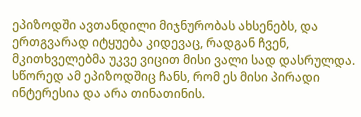ეპიზოდში ავთანდილი მიჯნურობას ახსენებს, და ერთგვარად იტყუება კიდევაც, რადგან ჩვენ, მკითხველებმა უკვე ვიცით მისი ვალი სად დასრულდა. სწორედ ამ ეპიზოდშიც ჩანს, რომ ეს მისი პირადი ინტერესია და არა თინათინის.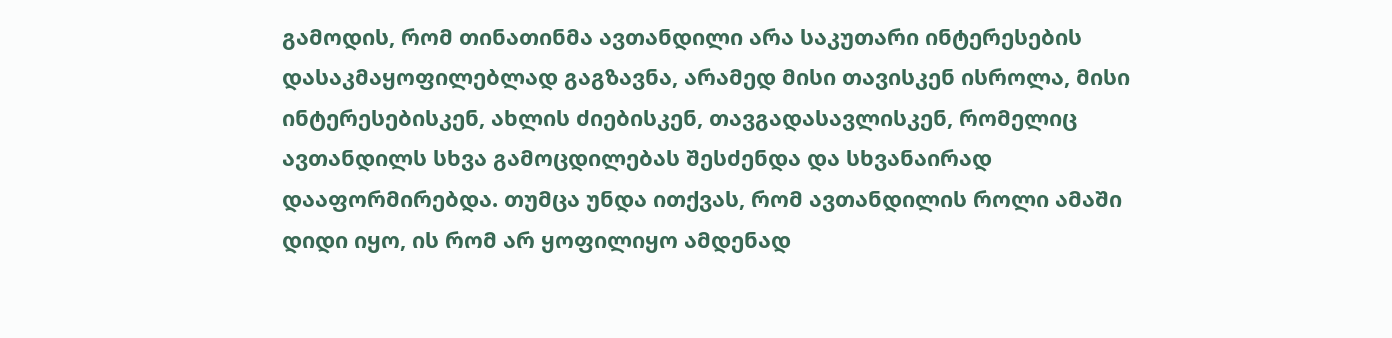გამოდის, რომ თინათინმა ავთანდილი არა საკუთარი ინტერესების დასაკმაყოფილებლად გაგზავნა, არამედ მისი თავისკენ ისროლა, მისი ინტერესებისკენ, ახლის ძიებისკენ, თავგადასავლისკენ, რომელიც ავთანდილს სხვა გამოცდილებას შესძენდა და სხვანაირად დააფორმირებდა. თუმცა უნდა ითქვას, რომ ავთანდილის როლი ამაში დიდი იყო, ის რომ არ ყოფილიყო ამდენად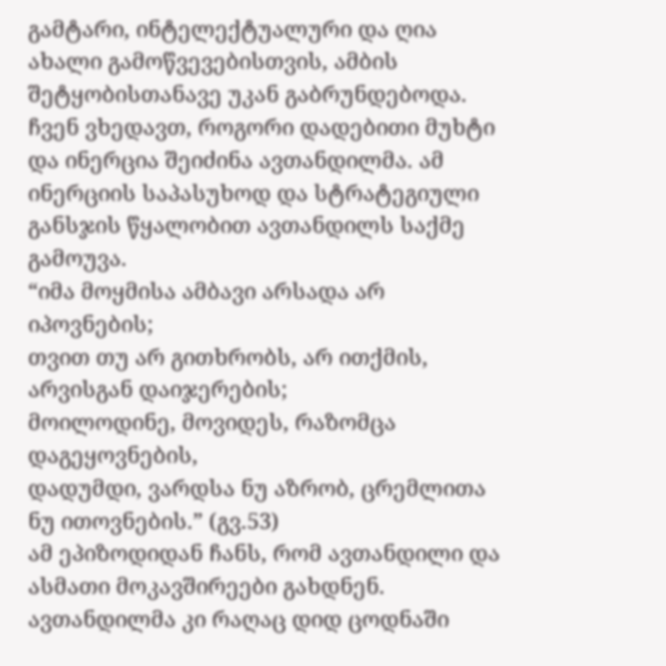გამტარი, ინტელექტუალური და ღია ახალი გამოწვევებისთვის, ამბის შეტყობისთანავე უკან გაბრუნდებოდა. ჩვენ ვხედავთ, როგორი დადებითი მუხტი და ინერცია შეიძინა ავთანდილმა. ამ ინერციის საპასუხოდ და სტრატეგიული განსჯის წყალობით ავთანდილს საქმე გამოუვა.
“იმა მოყმისა ამბავი არსადა არ იპოვნების;
თვით თუ არ გითხრობს, არ ითქმის, არვისგან დაიჯერების;
მოილოდინე, მოვიდეს, რაზომცა დაგეყოვნების,
დადუმდი, ვარდსა ნუ აზრობ, ცრემლითა ნუ ითოვნების.” (გვ.53)
ამ ეპიზოდიდან ჩანს, რომ ავთანდილი და ასმათი მოკავშირეები გახდნენ. ავთანდილმა კი რაღაც დიდ ცოდნაში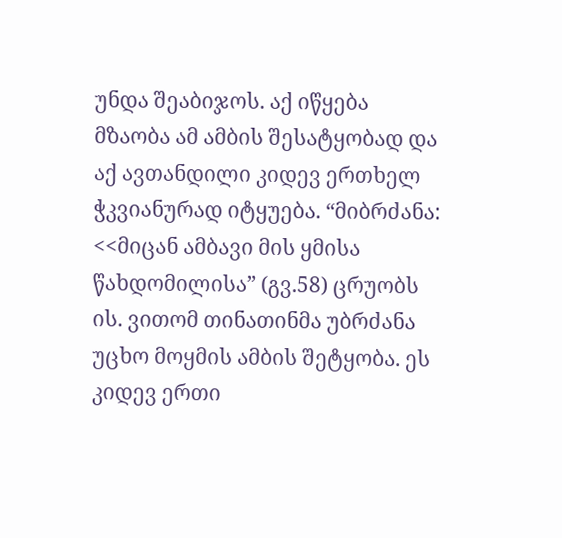უნდა შეაბიჯოს. აქ იწყება მზაობა ამ ამბის შესატყობად და აქ ავთანდილი კიდევ ერთხელ ჭკვიანურად იტყუება. “მიბრძანა: <<მიცან ამბავი მის ყმისა წახდომილისა” (გვ.58) ცრუობს ის. ვითომ თინათინმა უბრძანა უცხო მოყმის ამბის შეტყობა. ეს კიდევ ერთი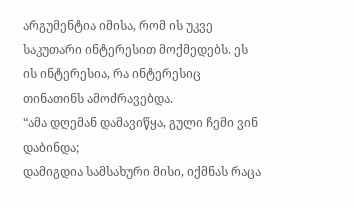არგუმენტია იმისა, რომ ის უკვე საკუთარი ინტერესით მოქმედებს. ეს ის ინტერესია, რა ინტერესიც თინათინს ამოძრავებდა.
“ამა დღემან დამავიწყა, გული ჩემი ვინ დაბინდა;
დამიგდია სამსახური მისი, იქმნას რაცა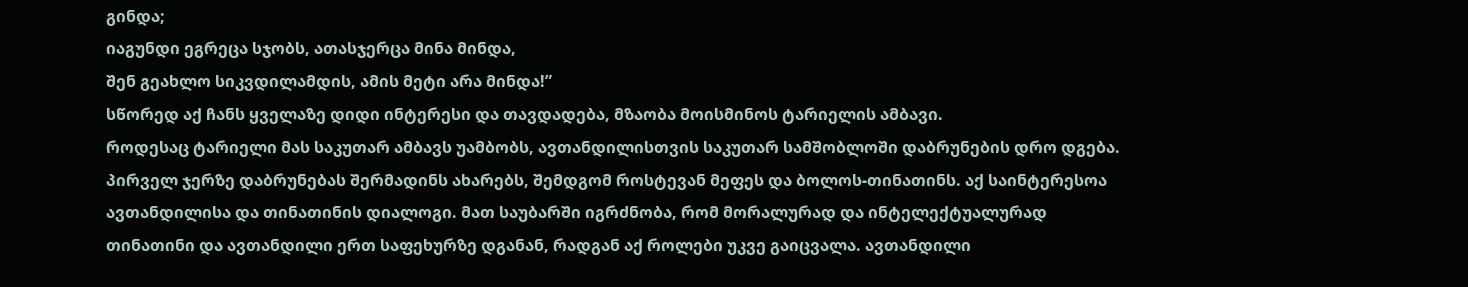გინდა;
იაგუნდი ეგრეცა სჯობს, ათასჯერცა მინა მინდა,
შენ გეახლო სიკვდილამდის, ამის მეტი არა მინდა!”
სწორედ აქ ჩანს ყველაზე დიდი ინტერესი და თავდადება, მზაობა მოისმინოს ტარიელის ამბავი.
როდესაც ტარიელი მას საკუთარ ამბავს უამბობს, ავთანდილისთვის საკუთარ სამშობლოში დაბრუნების დრო დგება. პირველ ჯერზე დაბრუნებას შერმადინს ახარებს, შემდგომ როსტევან მეფეს და ბოლოს-თინათინს. აქ საინტერესოა ავთანდილისა და თინათინის დიალოგი. მათ საუბარში იგრძნობა, რომ მორალურად და ინტელექტუალურად თინათინი და ავთანდილი ერთ საფეხურზე დგანან, რადგან აქ როლები უკვე გაიცვალა. ავთანდილი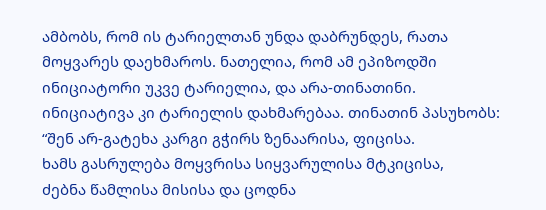ამბობს, რომ ის ტარიელთან უნდა დაბრუნდეს, რათა მოყვარეს დაეხმაროს. ნათელია, რომ ამ ეპიზოდში ინიციატორი უკვე ტარიელია, და არა-თინათინი. ინიციატივა კი ტარიელის დახმარებაა. თინათინ პასუხობს:
“შენ არ-გატეხა კარგი გჭირს ზენაარისა, ფიცისა.
ხამს გასრულება მოყვრისა სიყვარულისა მტკიცისა,
ძებნა წამლისა მისისა და ცოდნა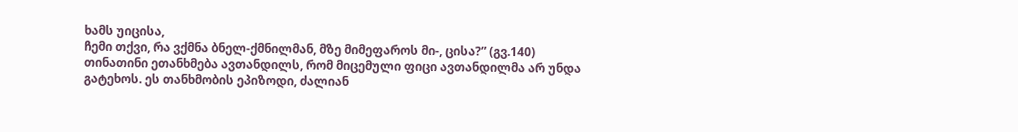ხამს უიცისა,
ჩემი თქვი, რა ვქმნა ბნელ-ქმნილმან, მზე მიმეფაროს მი-, ცისა?” (გვ.140)
თინათინი ეთანხმება ავთანდილს, რომ მიცემული ფიცი ავთანდილმა არ უნდა გატეხოს. ეს თანხმობის ეპიზოდი, ძალიან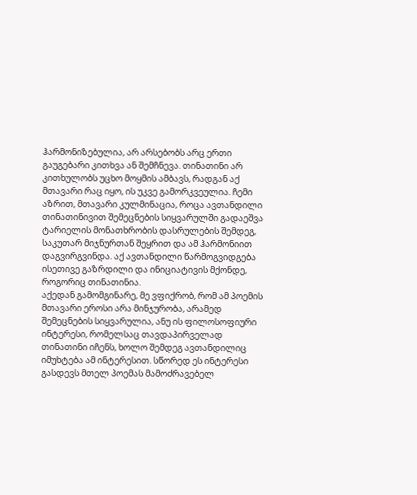ჰარმონიზებულია, არ არსებობს არც ერთი გაუგებარი კითხვა ან შემჩნევა. თინათინი არ კითხულობს უცხო მოყმის ამბავს, რადგან აქ მთავარი რაც იყო, ის უკვე გამორკვეულია. ჩემი აზრით, მთავარი კულმინაცია, როცა ავთანდილი თინათინივით შემეცნების სიყვარულში გადაეშვა ტარიელის მონათხრობის დასრულების შემდეგ, საკუთარ მიჯნურთან შეყრით და ამ ჰარმონიით დაგვირგვინდა. აქ ავთანდილი წარმოგვიდგება ისეთივე გაზრდილი და ინიციატივის მქონდე, როგორიც თინათინია.
აქედან გამომგინარე, მე ვფიქრობ, რომ ამ პოემის მთავარი ეროსი არა მინჯურობა, არამედ შემეცნების სიყვარულია, ანუ ის ფილოსოფიური ინტერესი, რომელსაც თავდაპირველად თინათინი იჩენს, ხოლო შემდეგ ავთანდილიც იმუხტება ამ ინტერესით. სწორედ ეს ინტერესი გასდევს მთელ პოემას მამოძრავებელ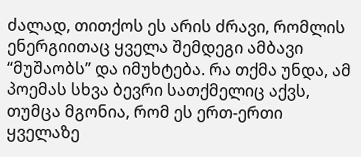ძალად, თითქოს ეს არის ძრავი, რომლის ენერგიითაც ყველა შემდეგი ამბავი “მუშაობს” და იმუხტება. რა თქმა უნდა, ამ პოემას სხვა ბევრი სათქმელიც აქვს, თუმცა მგონია, რომ ეს ერთ-ერთი ყველაზე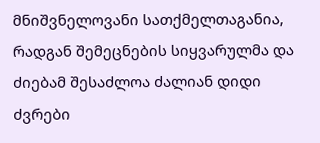მნიშვნელოვანი სათქმელთაგანია, რადგან შემეცნების სიყვარულმა და ძიებამ შესაძლოა ძალიან დიდი ძვრები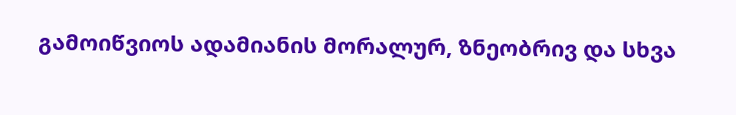გამოიწვიოს ადამიანის მორალურ, ზნეობრივ და სხვა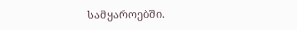სამყაროებში.